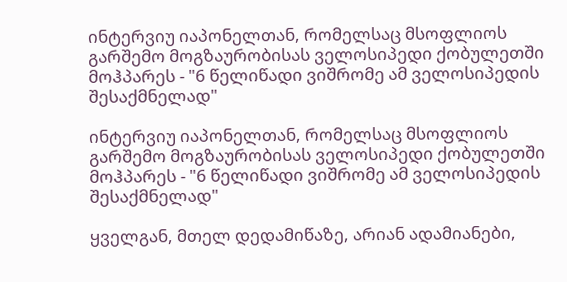ინტერვიუ იაპონელთან, რომელსაც მსოფლიოს გარშემო მოგზაურობისას ველოსიპედი ქობულეთში მოჰპარეს - "6 წელიწადი ვიშრომე ამ ველოსიპედის შესაქმნელად"

ინტერვიუ იაპონელთან, რომელსაც მსოფლიოს გარშემო მოგზაურობისას ველოსიპედი ქობულეთში მოჰპარეს - "6 წელიწადი ვიშრომე ამ ველოსიპედის შესაქმნელად"

ყველგან, მთელ დედამიწაზე, არიან ადამიანები,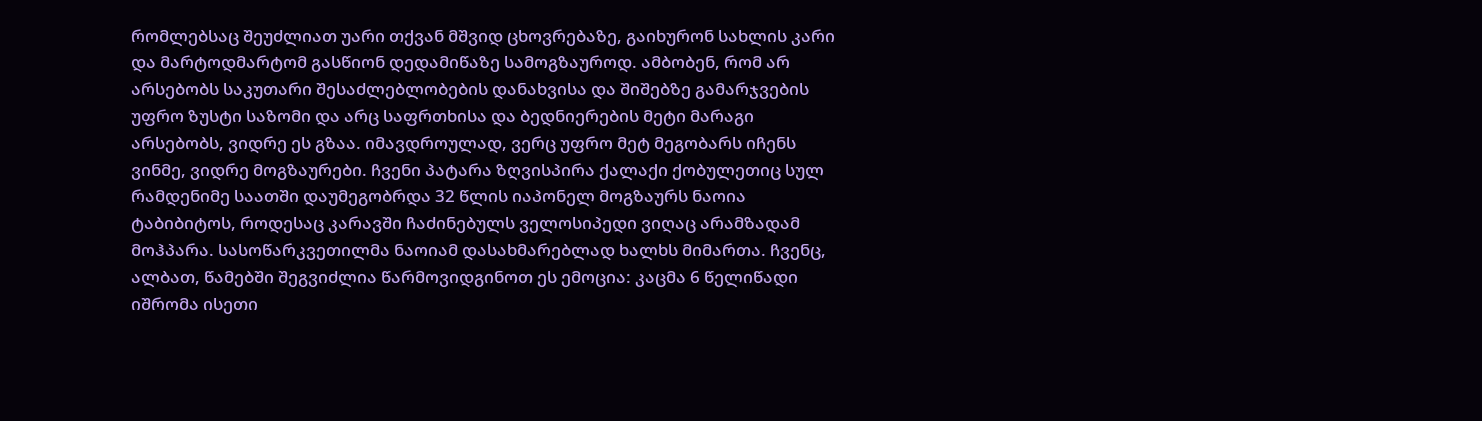რომლებსაც შეუძლიათ უარი თქვან მშვიდ ცხოვრებაზე, გაიხურონ სახლის კარი და მარტოდმარტომ გასწიონ დედამიწაზე სამოგზაუროდ. ამბობენ, რომ არ არსებობს საკუთარი შესაძლებლობების დანახვისა და შიშებზე გამარჯვების უფრო ზუსტი საზომი და არც საფრთხისა და ბედნიერების მეტი მარაგი არსებობს, ვიდრე ეს გზაა. იმავდროულად, ვერც უფრო მეტ მეგობარს იჩენს ვინმე, ვიდრე მოგზაურები. ჩვენი პატარა ზღვისპირა ქალაქი ქობულეთიც სულ რამდენიმე საათში დაუმეგობრდა 32 წლის იაპონელ მოგზაურს ნაოია ტაბიბიტოს, როდესაც კარავში ჩაძინებულს ველოსიპედი ვიღაც არამზადამ მოჰპარა. სასოწარკვეთილმა ნაოიამ დასახმარებლად ხალხს მიმართა. ჩვენც, ალბათ, წამებში შეგვიძლია წარმოვიდგინოთ ეს ემოცია: კაცმა 6 წელიწადი იშრომა ისეთი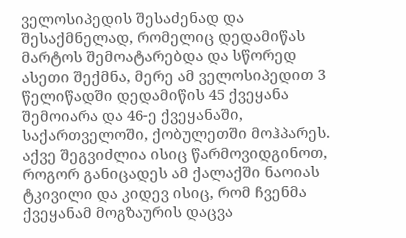ველოსიპედის შესაძენად და შესაქმნელად, რომელიც დედამიწას მარტოს შემოატარებდა და სწორედ ასეთი შექმნა, მერე ამ ველოსიპედით 3 წელიწადში დედამიწის 45 ქვეყანა შემოიარა და 46-ე ქვეყანაში, საქართველოში, ქობულეთში მოჰპარეს. აქვე შეგვიძლია ისიც წარმოვიდგინოთ, როგორ განიცადეს ამ ქალაქში ნაოიას ტკივილი და კიდევ ისიც, რომ ჩვენმა ქვეყანამ მოგზაურის დაცვა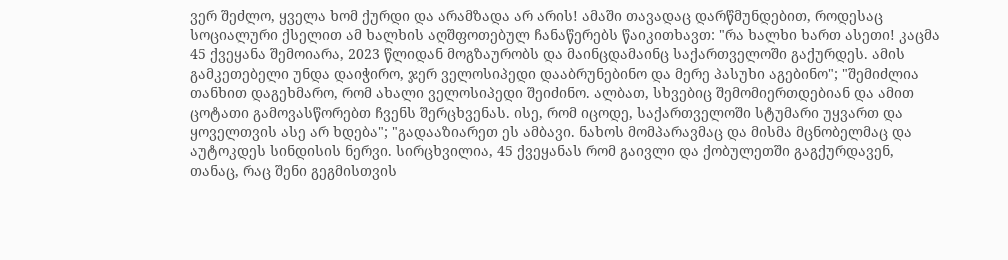ვერ შეძლო, ყველა ხომ ქურდი და არამზადა არ არის! ამაში თავადაც დარწმუნდებით, როდესაც სოციალური ქსელით ამ ხალხის აღშფოთებულ ჩანაწერებს წაიკითხავთ: "რა ხალხი ხართ ასეთი! კაცმა 45 ქვეყანა შემოიარა, 2023 წლიდან მოგზაურობს და მაინცდამაინც საქართველოში გაქურდეს. ამის გამკეთებელი უნდა დაიჭირო, ჯერ ველოსიპედი დააბრუნებინო და მერე პასუხი აგებინო"; "შემიძლია თანხით დაგეხმარო, რომ ახალი ველოსიპედი შეიძინო. ალბათ, სხვებიც შემომიერთდებიან და ამით ცოტათი გამოვასწორებთ ჩვენს შერცხვენას. ისე, რომ იცოდე, საქართველოში სტუმარი უყვართ და ყოველთვის ასე არ ხდება"; "გადააზიარეთ ეს ამბავი. ნახოს მომპარავმაც და მისმა მცნობელმაც და აუტოკდეს სინდისის ნერვი. სირცხვილია, 45 ქვეყანას რომ გაივლი და ქობულეთში გაგქურდავენ, თანაც, რაც შენი გეგმისთვის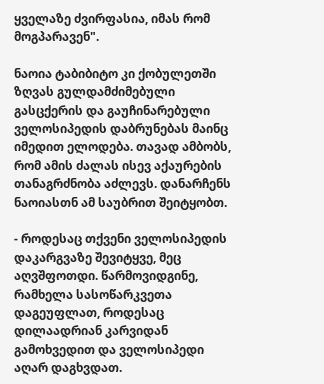ყველაზე ძვირფასია, იმას რომ მოგპარავენ".

ნაოია ტაბიბიტო კი ქობულეთში ზღვას გულდამძიმებული გასცქერის და გაუჩინარებული ველოსიპედის დაბრუნებას მაინც იმედით ელოდება. თავად ამბობს, რომ ამის ძალას ისევ აქაურების თანაგრძნობა აძლევს. დანარჩენს ნაოიასთნ ამ საუბრით შეიტყობთ.

- როდესაც თქვენი ველოსიპედის დაკარგვაზე შევიტყვე, მეც აღვშფოთდი. წარმოვიდგინე, რამხელა სასოწარკვეთა დაგეუფლათ, როდესაც დილაადრიან კარვიდან გამოხვედით და ველოსიპედი აღარ დაგხვდათ.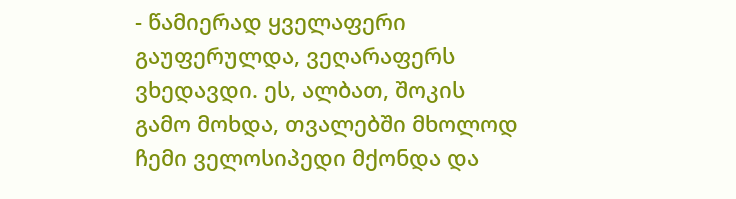- წამიერად ყველაფერი გაუფერულდა, ვეღარაფერს ვხედავდი. ეს, ალბათ, შოკის გამო მოხდა, თვალებში მხოლოდ ჩემი ველოსიპედი მქონდა და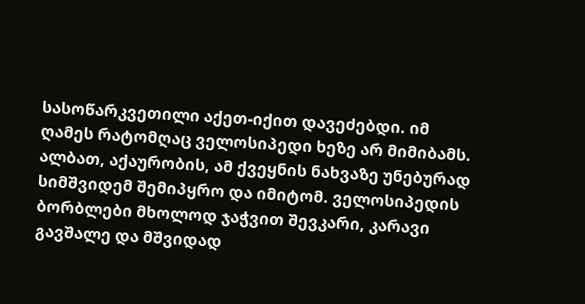სასოწარკვეთილი აქეთ-იქით დავეძებდი. იმ ღამეს რატომღაც ველოსიპედი ხეზე არ მიმიბამს. ალბათ, აქაურობის, ამ ქვეყნის ნახვაზე უნებურად სიმშვიდემ შემიპყრო და იმიტომ. ველოსიპედის ბორბლები მხოლოდ ჯაჭვით შევკარი, კარავი გავშალე და მშვიდად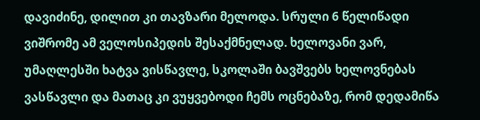დავიძინე, დილით კი თავზარი მელოდა. სრული 6 წელიწადი ვიშრომე ამ ველოსიპედის შესაქმნელად. ხელოვანი ვარ, უმაღლესში ხატვა ვისწავლე, სკოლაში ბავშვებს ხელოვნებას ვასწავლი და მათაც კი ვუყვებოდი ჩემს ოცნებაზე, რომ დედამიწა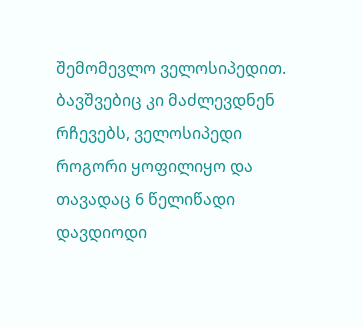შემომევლო ველოსიპედით. ბავშვებიც კი მაძლევდნენ რჩევებს, ველოსიპედი როგორი ყოფილიყო და თავადაც 6 წელიწადი დავდიოდი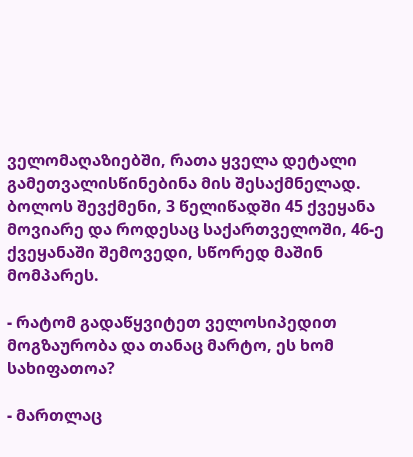ველომაღაზიებში, რათა ყველა დეტალი გამეთვალისწინებინა მის შესაქმნელად. ბოლოს შევქმენი, 3 წელიწადში 45 ქვეყანა მოვიარე და როდესაც საქართველოში, 46-ე ქვეყანაში შემოვედი, სწორედ მაშინ მომპარეს.

- რატომ გადაწყვიტეთ ველოსიპედით მოგზაურობა და თანაც მარტო, ეს ხომ სახიფათოა?

- მართლაც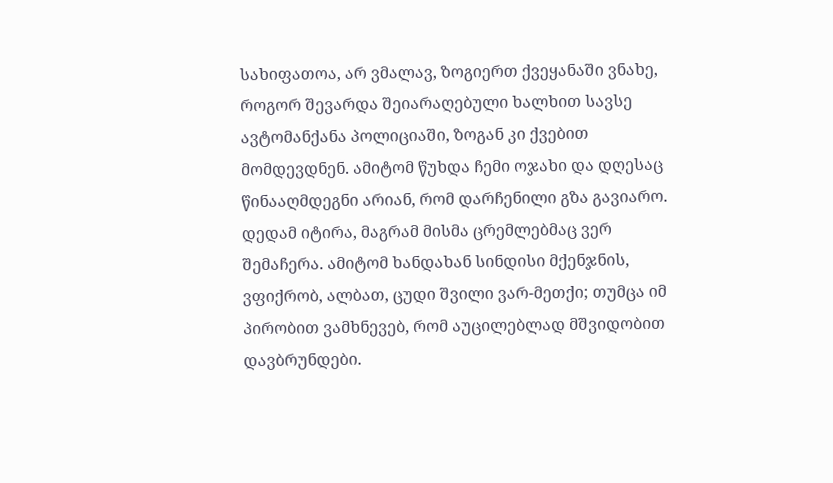სახიფათოა, არ ვმალავ, ზოგიერთ ქვეყანაში ვნახე, როგორ შევარდა შეიარაღებული ხალხით სავსე ავტომანქანა პოლიციაში, ზოგან კი ქვებით მომდევდნენ. ამიტომ წუხდა ჩემი ოჯახი და დღესაც წინააღმდეგნი არიან, რომ დარჩენილი გზა გავიარო. დედამ იტირა, მაგრამ მისმა ცრემლებმაც ვერ შემაჩერა. ამიტომ ხანდახან სინდისი მქენჯნის, ვფიქრობ, ალბათ, ცუდი შვილი ვარ-მეთქი; თუმცა იმ პირობით ვამხნევებ, რომ აუცილებლად მშვიდობით დავბრუნდები.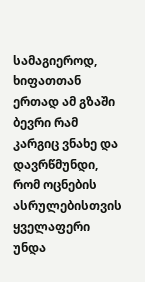სამაგიეროდ, ხიფათთან ერთად ამ გზაში ბევრი რამ კარგიც ვნახე და დავრწმუნდი, რომ ოცნების ასრულებისთვის ყველაფერი უნდა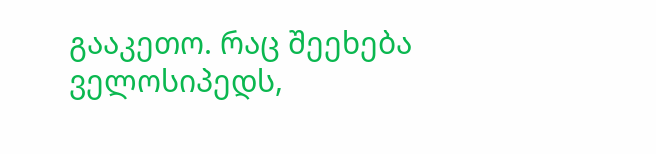გააკეთო. რაც შეეხება ველოსიპედს,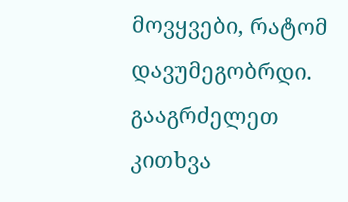მოვყვები, რატომ დავუმეგობრდი. გააგრძელეთ კითხვა